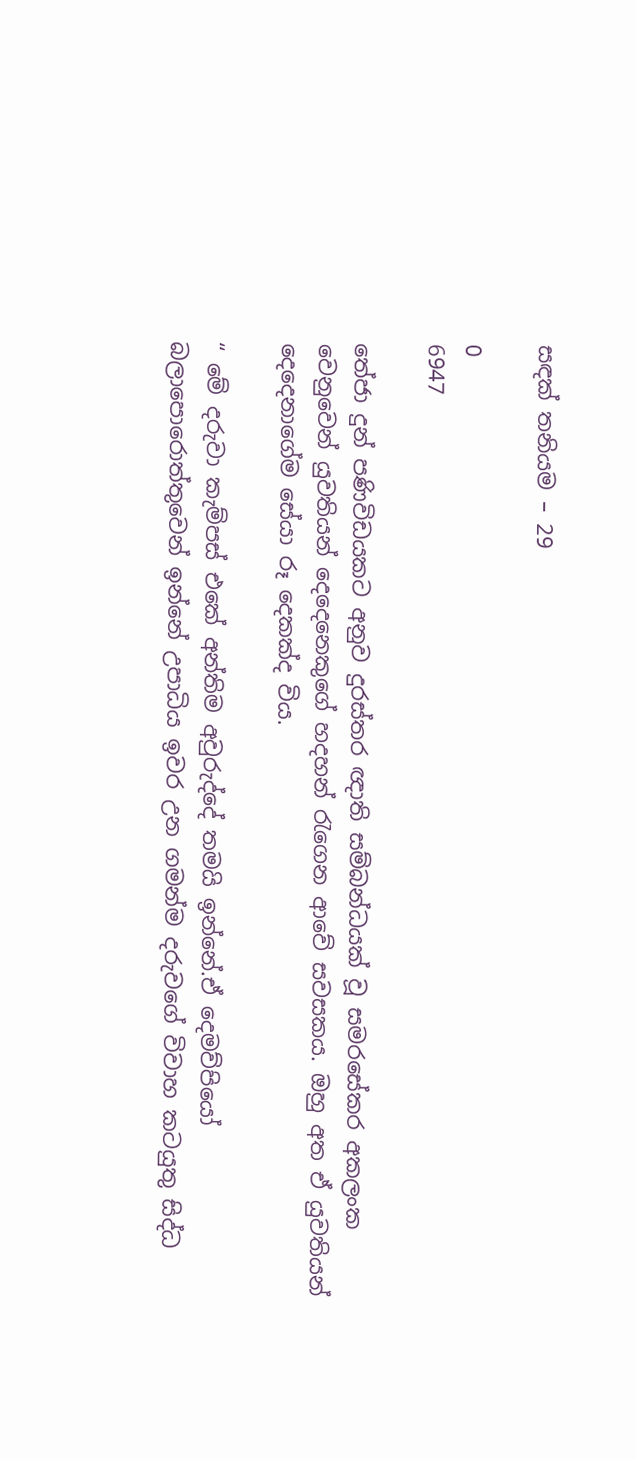සඳක් තනියම – 29

0
6947

තේජා දුන් පණිවිඩයකට අනුව දුරස්තර ඥාති සම්බන්ධයක් වූ සමරසේකර අකලංක වෙනුවෙන් යුවතියන් දෙදෙනෙකුගේ හදහන් රැගෙන ආවේ සවසකය. ඔහු අත ඒ යුවතියන් දෙදෙනාගේම සේයා රූ දෙකක්ද විය.

“ මේ දරුවා කැම්පස් එකේ අන්තිම අවුරුද්දේ තමයි ඉන්නේ.ඒ දෙමව්පියෝ බලාපොරොත්තුවෙන් ඉන්නේ උපාධිය ඉවර උන ගමන්ම දරුවගේ විවාහ කටයුතු සිද්ධ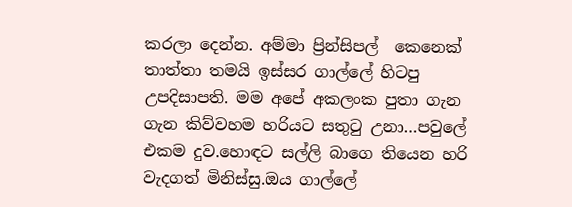කරලා දෙන්න. අම්මා ප්‍රින්සිපල්  කෙනෙක් තාත්තා තමයි ඉස්සර ගාල්ලේ හිටපු උපදිසාපති. මම අපේ අකලංක පුතා ගැන  ගැන කිව්වහම හරියට සතුටු උනා…පවුලේ එකම දුව.හොඳට සල්ලි බාගෙ තියෙන හරි වැදගත් මිනිස්සු.ඔය ගාල්ලේ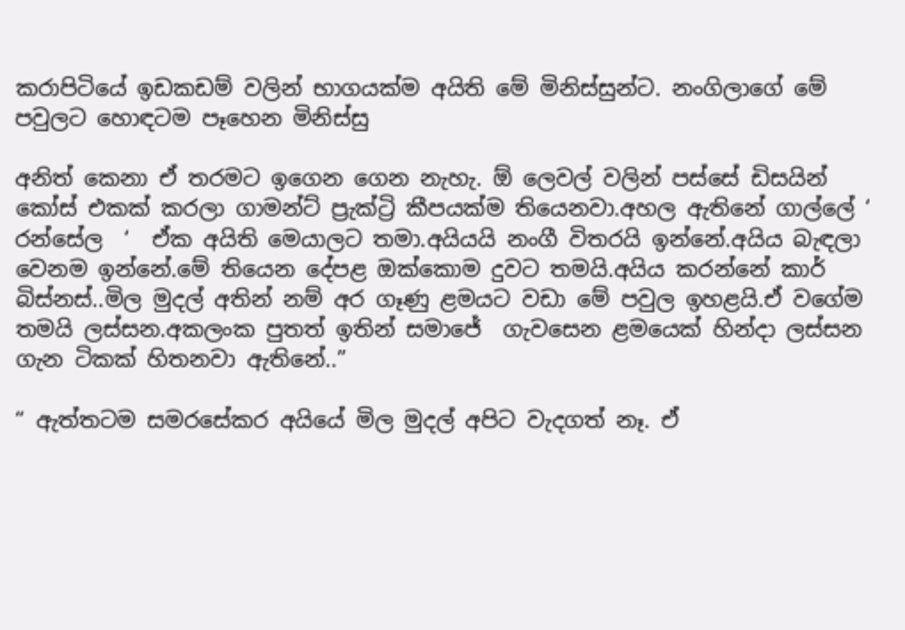කරාපිටියේ ඉඩකඩම් වලින් භාගයක්ම අයිති මේ මිනිස්සුන්ට. නංගිලාගේ මේ පවුලට හොඳටම පෑහෙන මිනිස්සු

අනිත් කෙනා ඒ තරමට ඉගෙන ගෙන නැහැ. ඕ ලෙවල් වලින් පස්සේ ඩිසයින් කෝස් එකක් කරලා ගාමන්ට් ප්‍රැක්ට්‍රි කීපයක්ම තියෙනවා.අහල ඇතිනේ ගාල්ලේ ‘  රන්සේල  ‘  ඒක අයිති මෙයාලට තමා.අයියයි නංගී විතරයි ඉන්නේ.අයිය බැඳලා වෙනම ඉන්නේ.මේ තියෙන දේපළ ඔක්කොම දුවට තමයි.අයිය කරන්නේ කාර් බිස්නස්..මිල මුදල් අතින් නම් අර ගෑණු ළමයට වඩා මේ පවුල ඉහළයි.ඒ වගේම තමයි ලස්සන.අකලංක පුතත් ඉතින් සමාජේ  ගැවසෙන ළමයෙක් හින්දා ලස්සන ගැන ටිකක් හිතනවා ඇතිනේ..”

“ ඇත්තටම සමරසේකර අයියේ මිල මුදල් අපිට වැදගත් නෑ. ඒ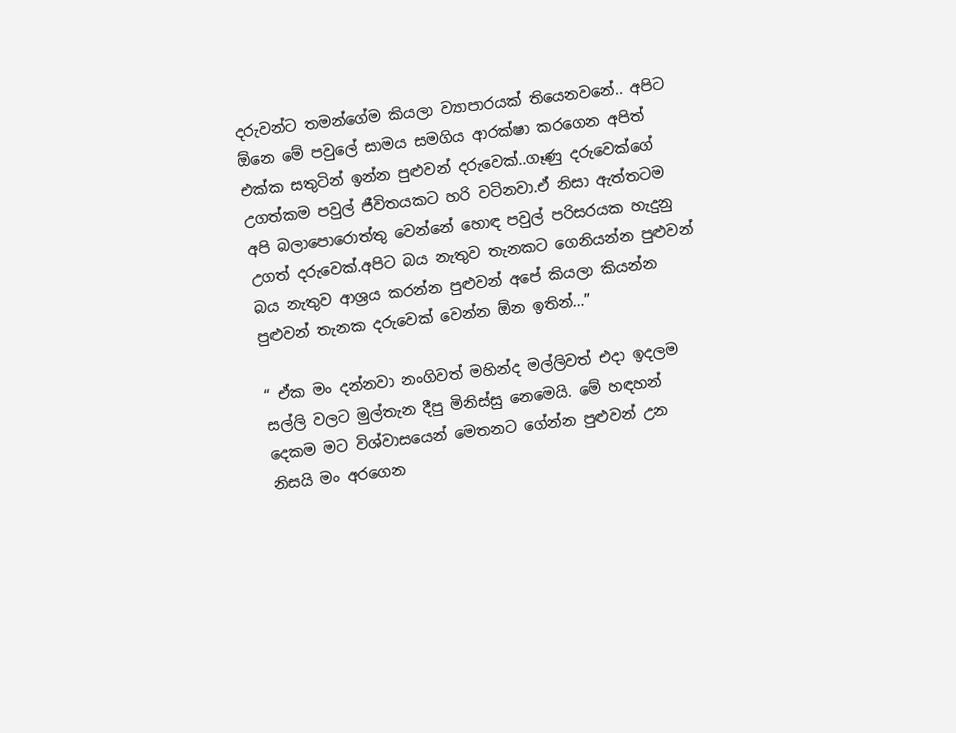දරුවන්ට තමන්ගේම කියලා ව්‍යාපාරයක් තියෙනවනේ.. අපිට ඕනෙ මේ පවුලේ සාමය සමගිය ආරක්ෂා කරගෙන අපිත් එක්ක සතුටින් ඉන්න පුළුවන් දරුවෙක්..ගෑණු දරුවෙක්ගේ උගත්කම පවුල් ජීවිතයකට හරි වටිනවා.ඒ නිසා ඇත්තටම අපි බලාපොරොත්තු වෙන්නේ හොඳ පවුල් පරිසරයක හැදුනු උගත් දරුවෙක්.අපිට බය නැතුව තැනකට ගෙනියන්න පුළුවන් බය නැතුව ආශ්‍රය කරන්න පුළුවන් අපේ කියලා කියන්න පුළුවන් තැනක දරුවෙක් වෙන්න ඕන ඉතින්…”

“ ඒක මං දන්නවා නංගිවත් මහින්ද මල්ලිවත් එදා ඉදලම සල්ලි වලට මුල්තැන දීපු මිනිස්සු නෙමෙයි. මේ හඳහන් දෙකම මට විශ්වාසයෙන් මෙතනට ගේන්න පුළුවන් උන නිසයි මං අරගෙන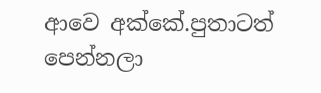ආවෙ අක්කේ.පුතාටත් පෙන්නලා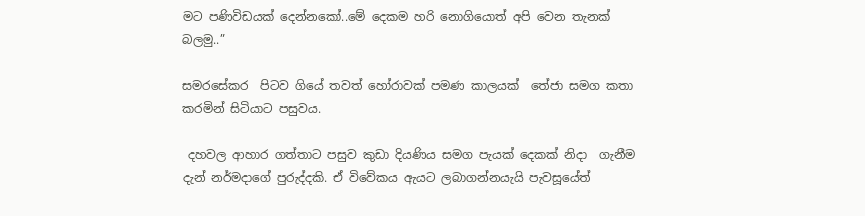මට පණිවිඩයක් දෙන්නකෝ..මේ දෙකම හරි නොගියොත් අපි වෙන තැනක් බලමු..”

සමරසේකර  පිටව ගියේ තවත් හෝරාවක් පමණ කාලයක්  තේජා සමග කතා කරමින් සිටියාට පසුවය.

 දහවල ආහාර ගත්තාට පසුව කුඩා දියණිය සමග පැයක් දෙකක් නිදා  ගැනීම දැන් නර්මදාගේ පුරුද්දකි. ඒ විවේකය ඇයට ලබාගන්නයැයි පැවසූයේත්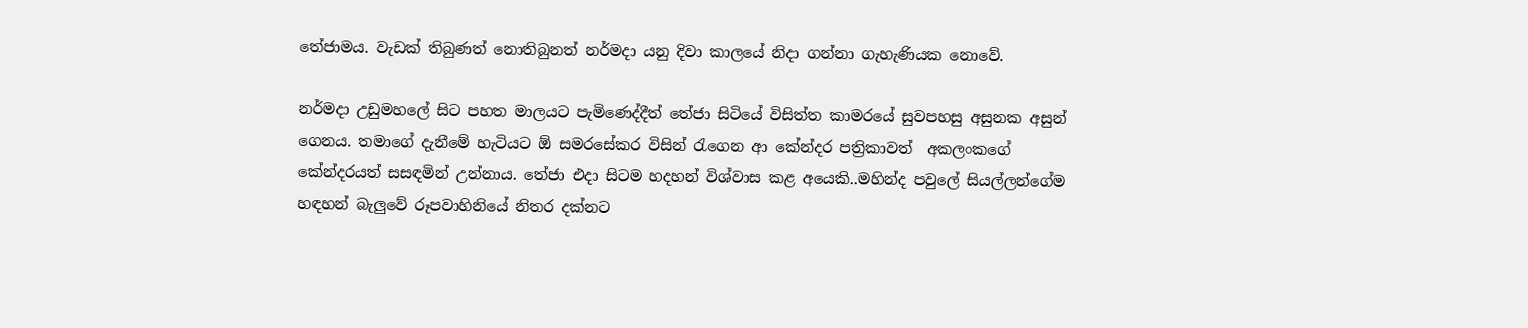තේජාමය. වැඩක් තිබුණත් නොතිබුනත් නර්මදා යනු දිවා කාලයේ නිදා ගන්නා ගැහැණියක නොවේ.

නර්මදා උඩුමහලේ සිට පහත මාලයට පැමිණෙද්දීත් තේජා සිටියේ විසිත්ත කාමරයේ සුවපහසු අසුනක අසුන් ගෙනය. තමාගේ දැනීමේ හැටියට ඕ සමරසේකර විසින් රැගෙන ආ කේන්දර පත්‍රිකාවත්  අකලංකගේ කේන්දරයත් සසඳමින් උන්නාය. තේජා එදා සිටම හදහන් විශ්වාස කළ අයෙකි..මහින්ද පවුලේ සියල්ලන්ගේම හඳහන් බැලුවේ රූපවාහිනියේ නිතර දක්නට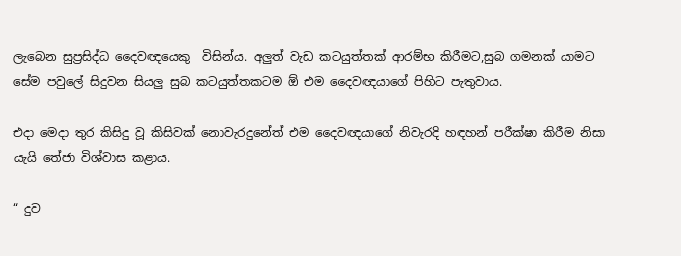ලැබෙන සුප්‍රසිද්ධ දෛවඥයෙකු  විසින්ය. අලුත් වැඩ කටයුත්තක් ආරම්භ කිරීමට,සුබ ගමනක් යාමට සේම පවුලේ සිදුවන සියලු සුබ කටයුත්තකටම ඕ එම දෛවඥයාගේ පිහිට පැතුවාය.

එදා මෙදා තුර කිසිදු වූ කිසිවක් නොවැරදුනේත් එම දෛවඥයාගේ නිවැරදි හඳහන් පරීක්ෂා කිරීම නිසා යැයි තේජා විශ්වාස කළාය.

“ දුව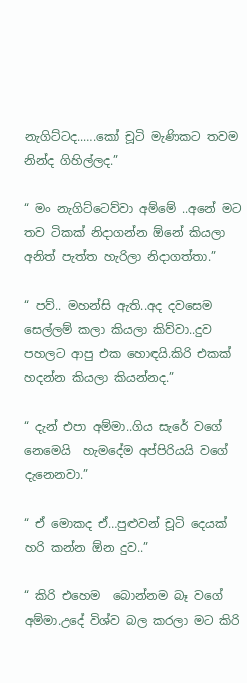නැගිට්ටද..….කෝ චූටි මැණිකට තවම නින්ද ගිහිල්ලද.”

“ මං නැගිට්ටෙව්වා අම්මේ ..අනේ මට තව ටිකක් නිදාගන්න ඕනේ කියලා අනිත් පැත්ත හැරිලා නිදාගත්තා.”

“ පව්.. මහන්සි ඇති..අද දවසෙම සෙල්ලම් කලා කියලා කිව්වා..දුව පහලට ආපු එක හොඳයි.කිරි එකක් හදන්න කියලා කියන්නද.”

“ දැන් එපා අම්මා..ගිය සැරේ වගේ නෙමෙයි  හැමදේම අප්පිරියයි වගේ දැනෙනවා.”

“ ඒ මොකද ඒ…පුළුවන් චූටි දෙයක් හරි කන්න ඕන දුව..”

“ කිරි එහෙම  බොන්නම බෑ වගේ අම්මා.උදේ විශ්ව බල කරලා මට කිරි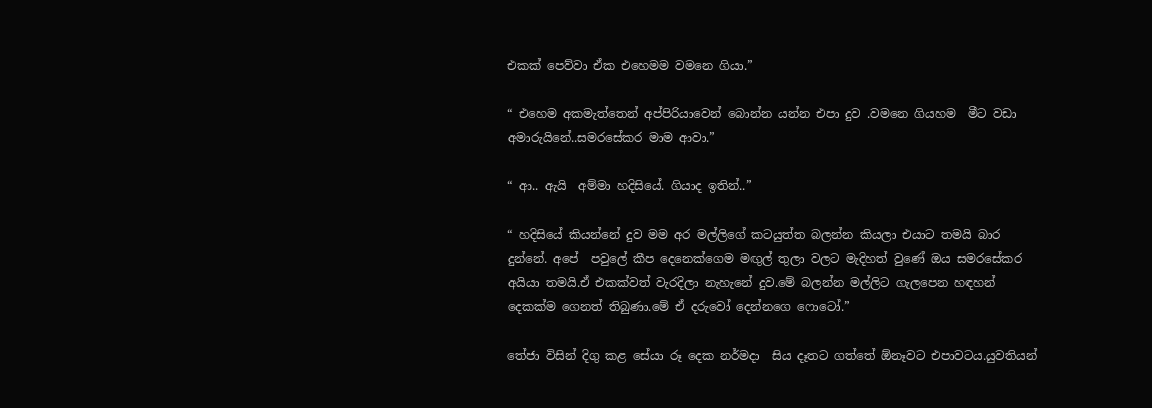එකක් පෙව්වා ඒක එහෙමම වමනෙ ගියා.”

“ එහෙම අකමැත්තෙන් අප්පිරියාවෙන් බොන්න යන්න එපා දුව .වමනෙ ගියහම  මීට වඩා අමාරුයිනේ..සමරසේකර මාම ආවා.”

“ ආ.. ඇයි  අම්මා හදිසියේ. ගියාද ඉතින්..”

“ හදිසියේ කියන්නේ දුව මම අර මල්ලිගේ කටයුත්ත බලන්න කියලා එයාට තමයි බාර දුන්නේ. අපේ  පවුලේ කීප දෙනෙක්ගෙම මඟුල් තුලා වලට මැදිහත් වුණේ ඔය සමරසේකර අයියා තමයි.ඒ එකක්වත් වැරදිලා නැහැනේ දුව.මේ බලන්න මල්ලිට ගැලපෙන හඳහන් දෙකක්ම ගෙනත් තිබුණා.මේ ඒ දරුවෝ දෙන්නගෙ ෆොටෝ.”

තේජා විසින් දිගු කළ සේයා රූ දෙක නර්මදා  සිය දෑතට ගත්තේ ඕනෑවට එපාවටය.යුවතියන්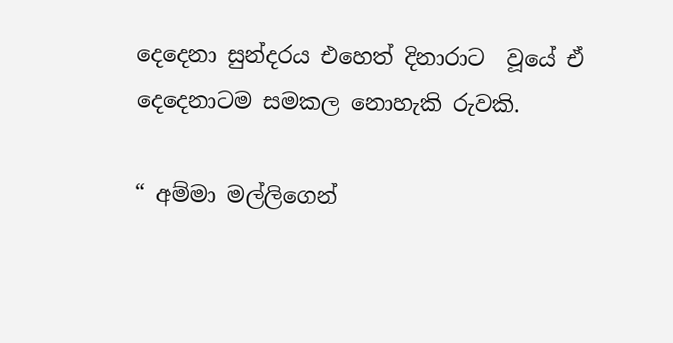දෙදෙනා සුන්දරය එහෙත් දිනාරාට  වූයේ ඒ දෙදෙනාටම සමකල නොහැකි රුවකි.

“ අම්මා මල්ලිගෙන්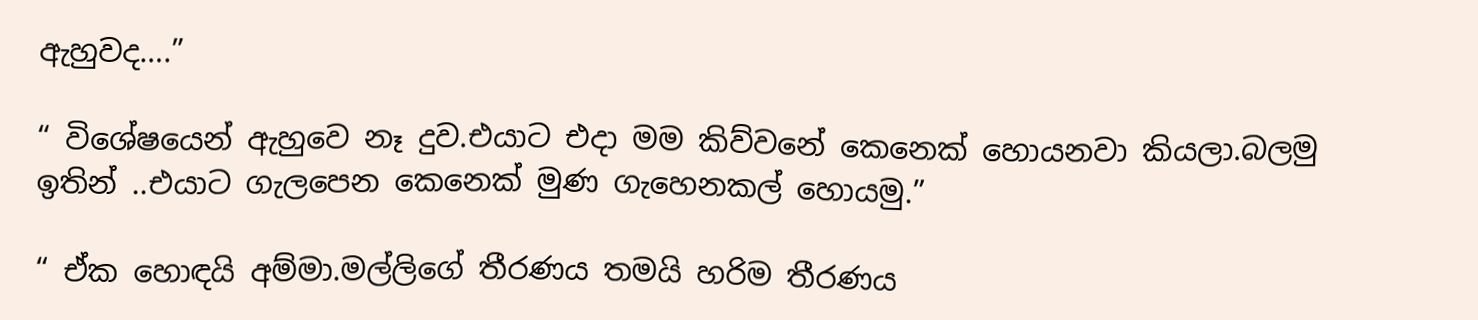ඇහුවද….”

“ විශේෂයෙන් ඇහුවෙ නෑ දුව.එයාට එදා මම කිව්වනේ කෙනෙක් හොයනවා කියලා.බලමු ඉතින් ..එයාට ගැලපෙන කෙනෙක් මුණ ගැහෙනකල් හොයමු.”

“ ඒක හොඳයි අම්මා.මල්ලිගේ තීරණය තමයි හරිම තීරණය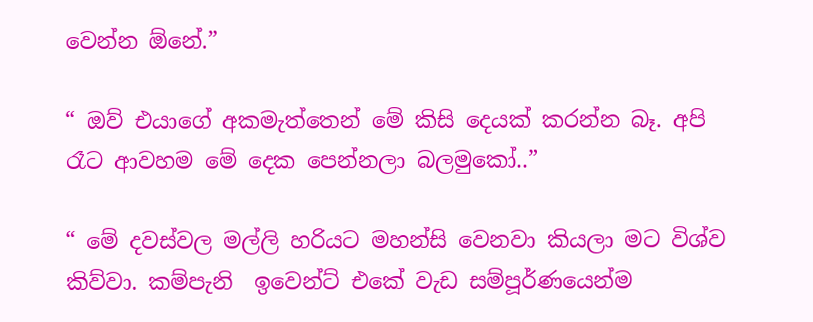වෙන්න ඕනේ.”

“ ඔව් එයාගේ අකමැත්තෙන් මේ කිසි දෙයක් කරන්න බෑ. අපි රෑට ආවහම මේ දෙක පෙන්නලා බලමුකෝ..”

“ මේ දවස්වල මල්ලි හරියට මහන්සි වෙනවා කියලා මට විශ්ව කිව්වා. කම්පැනි  ඉවෙන්ට් එකේ වැඩ සම්පූර්ණයෙන්ම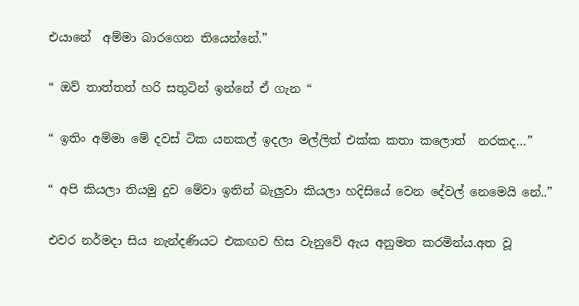එයානේ  අම්මා බාරගෙන තියෙන්නේ.”

“ ඔව් තාත්තත් හරි සතුටින් ඉන්නේ ඒ ගැන “

“ ඉතිං අම්මා මේ දවස් ටික යනකල් ඉදලා මල්ලිත් එක්ක කතා කලොත්  නරකද…”

“ අපි කියලා තියමු දුව මේවා ඉතින් බැලුවා කියලා හදිසියේ වෙන දේවල් නෙමෙයි නේ..”

එවර නර්මදා සිය නැන්දණියට එකඟව හිස වැනුවේ ඇය අනුමත කරමින්ය.අත වූ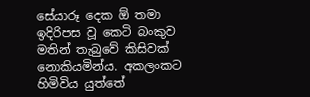සේයාරූ දෙක ඕ තමා ඉදිරිපස වූ කෙටි බංකුව මතින් තැබුවේ කිසිවක් නොකියමින්ය. අකලංකට හිමිවිය යුත්තේ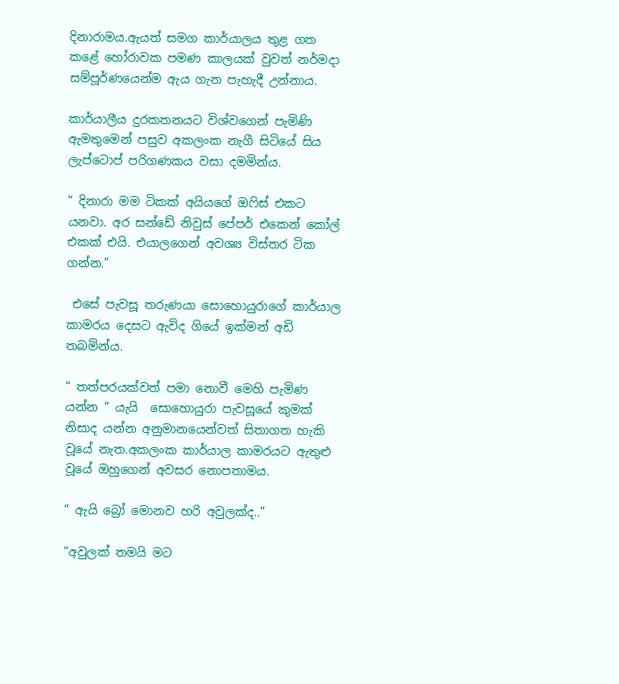දිනාරාමය.ඇයත් සමග කාර්යාලය තුළ ගත කළේ හෝරාවක පමණ කාලයක් වුවත් නර්මදා සම්පූර්ණයෙන්ම ඇය ගැන පැහැදී උන්නාය.

කාර්යාලීය දුරකතනයට විශ්වගෙන් පැමිණි ඇමතුමෙන් පසුව අකලංක නැගී සිටියේ සිය ලැප්ටොප් පරිගණකය වසා දමමින්ය.

“ දිනාරා මම ටිකක් අයියගේ ඔෆිස් එකට යනවා. අර සන්ඩේ නිවුස් පේපර් එකෙන් කෝල් එකක් එයි. එයාලගෙන් අවශ්‍ය විස්තර ටික ගන්න.”

 එසේ පැවසූ තරුණයා සොහොයුරාගේ කාර්යාල කාමරය දෙසට ඇවිද ගියේ ඉක්මන් අඩි තබමින්ය.

“ තත්පරයක්වත් පමා නොවී මෙහි පැමිණ යන්න “ යැයි  සොහොයුරා පැවසූයේ කුමක් නිසාද යන්න අනුමානයෙන්වත් සිතාගත හැකි වූයේ නැත.අකලංක කාර්යාල කාමරයට ඇතුළු වූයේ ඔහුගෙන් අවසර නොපතාමය.

“ ඇයි බ්‍රෝ මොනව හරි අවුලක්ද..”

“අවුලක් තමයි මට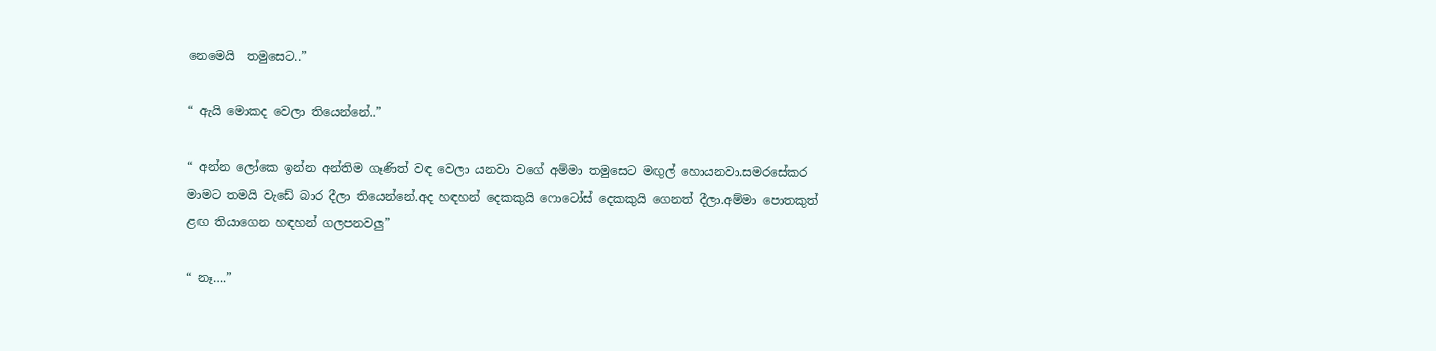නෙමෙයි  තමුසෙට..”

“ ඇයි මොකද වෙලා තියෙන්නේ..”

“ අන්න ලෝකෙ ඉන්න අන්තිම ගෑණිත් වඳ වෙලා යනවා වගේ අම්මා තමුසෙට මඟුල් හොයනවා.සමරසේකර මාමට තමයි වැඩේ බාර දීලා තියෙන්නේ.අද හඳහන් දෙකකුයි ෆොටෝස් දෙකකුයි ගෙනත් දීලා.අම්මා පොතකුත් ළඟ තියාගෙන හඳහන් ගලපනවලු”

“ නෑ….”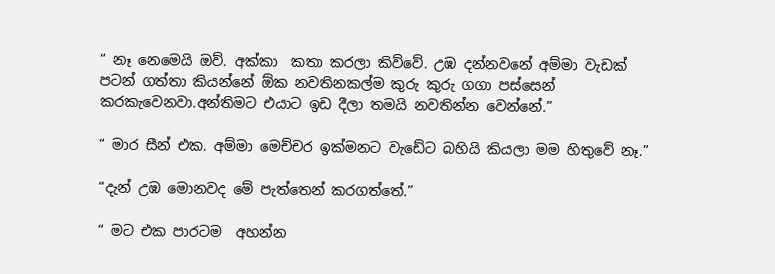“ නෑ නෙමෙයි ඔව්. අක්කා  කතා කරලා කිව්වේ. උඹ දන්නවනේ අම්මා වැඩක් පටන් ගත්තා කියන්නේ ඕක නවතිනකල්ම කුරු කුරු ගගා පස්සෙන් කරකැවෙනවා.අන්තිමට එයාට ඉඩ දීලා තමයි නවතින්න වෙන්නේ.”

“ මාර සීන් එක. අම්මා මෙච්චර ඉක්මනට වැඩේට බහියි කියලා මම හිතුවේ නෑ.”

“දැන් උඹ මොනවද මේ පැත්තෙන් කරගත්තේ.”

“ මට එක පාරටම  අහන්න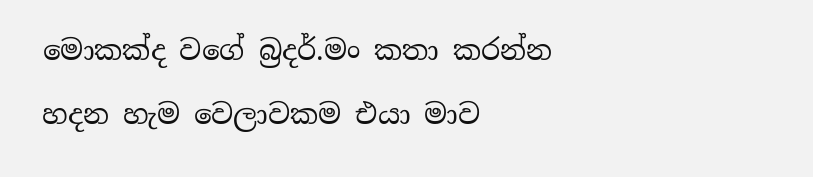මොකක්ද වගේ බ්‍රදර්.මං කතා කරන්න හදන හැම වෙලාවකම එයා මාව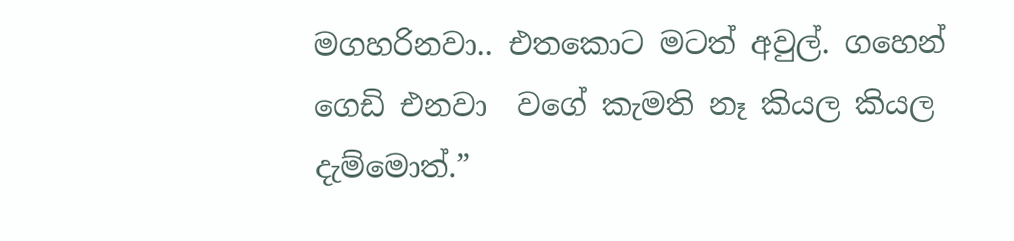මගහරිනවා.. එතකොට මටත් අවුල්. ගහෙන් ගෙඩි එනවා  වගේ කැමති නෑ කියල කියල දැම්මොත්.”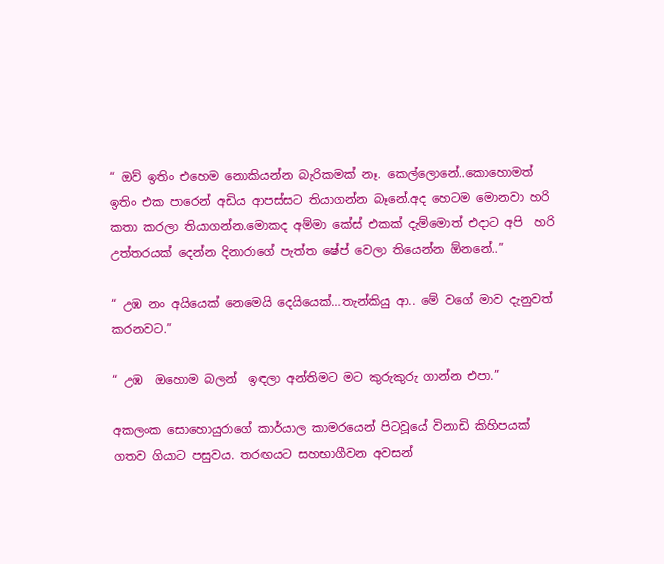“ ඔව් ඉතිං එහෙම නොකියන්න බැරිකමක් නෑ. කෙල්ලොනේ..කොහොමත් ඉතිං එක පාරෙන් අඩිය ආපස්සට තියාගන්න බෑනේ.අද හෙටම මොනවා හරි කතා කරලා තියාගන්න.මොකද අම්මා කේස් එකක් දැම්මොත් එදාට අපි  හරි උත්තරයක් දෙන්න දිනාරාගේ පැත්ත ෂේප් වෙලා තියෙන්න ඕනනේ..”

“ උඹ නං අයියෙක් නෙමෙයි දෙයියෙක්…තැන්කියු ආ.. මේ වගේ මාව දැනුවත් කරනවට.”

“ උඹ  ඔහොම බලන්  ඉඳලා අන්තිමට මට කුරුකුරු ගාන්න එපා.”

අකලංක සොහොයුරාගේ කාර්යාල කාමරයෙන් පිටවූයේ විනාඩි කිහිපයක් ගතව ගියාට පසුවය. තරඟයට සහභාගීවන අවසන්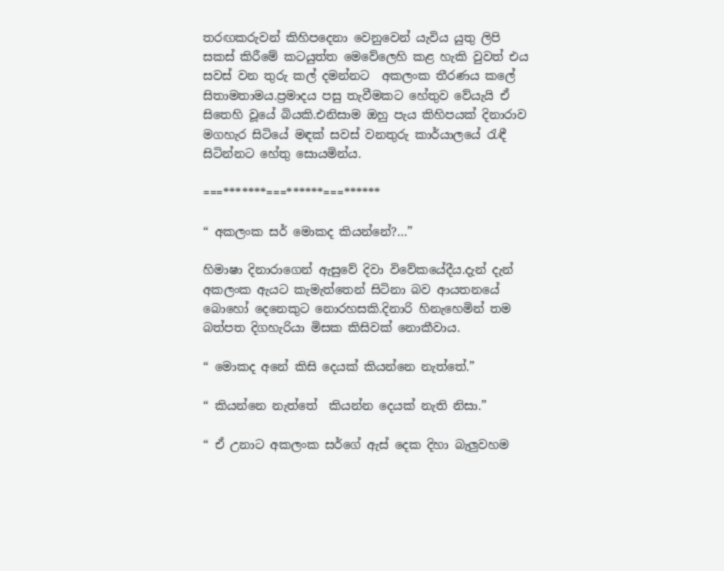තරඟකරුවන් කිහිපදෙනා වෙනුවෙන් යැවිය යුතු ලිපි සකස් කිරීමේ කටයුත්ත මෙවේලෙහි කළ හැකි වුවත් එය සවස් වන තුරු කල් දමන්නට  අකලංක තීරණය කලේ සිතාමතාමය.ප්‍රමාදය පසු තැවීමකට හේතුව වේයැයි ඒ සිතෙහි වූයේ බියකි.එනිසාම ඔහු පැය කිහිපයක් දිනාරාව මගහැර සිටියේ මඳක් සවස් වනතුරු කාර්යාලයේ රැඳී සිටින්නට හේතු සොයමින්ය.

===*******===******===******

“ අකලංක සර් මොකද කියන්නේ?…”

හිමාෂා දිනාරාගෙන් ඇසුවේ දිවා විවේකයේදීය.දැන් දැන් අකලංක ඇයට කැමැත්තෙන් සිටිනා බව ආයතනයේ බොහෝ දෙනෙකුට නොරහසකි.දිනාරි හිනැහෙමින් තම බත්පත දිගහැරියා මිසක කිසිවක් නොකීවාය.

“ මොකද අනේ කිසි දෙයක් කියන්නෙ නැත්තේ.”

“ කියන්නෙ නැත්තේ  කියන්න දෙයක් නැති නිසා.”

“ ඒ උනාට අකලංක සර්ගේ ඇස් දෙක දිහා බැලුවහම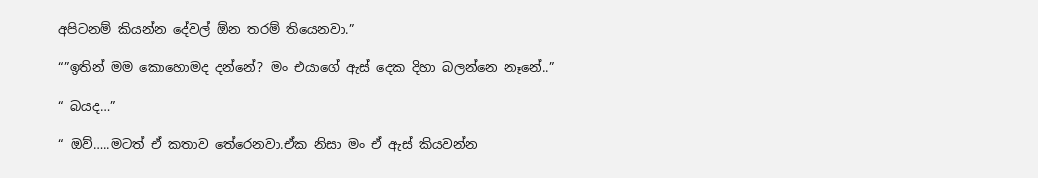අපිටනම් කියන්න දේවල් ඕන තරම් තියෙනවා.”

“”ඉතින් මම කොහොමද දන්නේ? මං එයාගේ ඇස් දෙක දිහා බලන්නෙ නෑනේ..”

“ බයද…”

“ ඔව්…..මටත් ඒ කතාව තේරෙනවා.ඒක නිසා මං ඒ ඇස් කියවන්න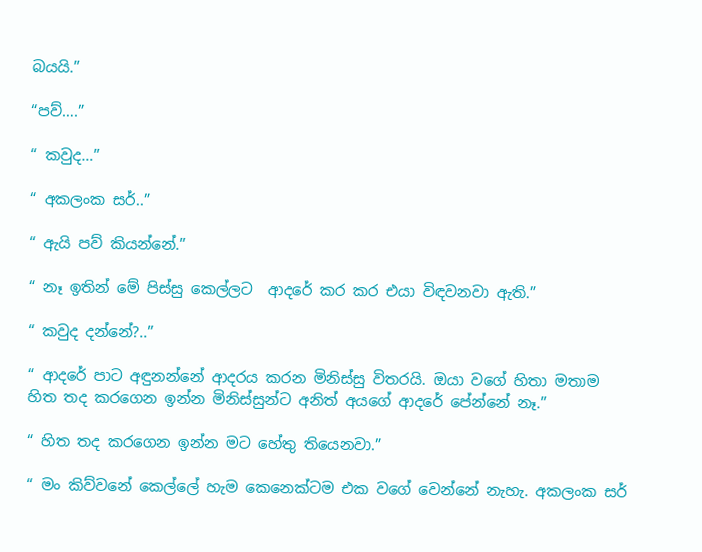බයයි.”

“පව්….”

“ කවුද…”

“ අකලංක සර්..”

“ ඇයි පව් කියන්නේ.”

“ නෑ ඉතින් මේ පිස්සු කෙල්ලට  ආදරේ කර කර එයා විඳවනවා ඇති.”

“ කවුද දන්නේ?..”

“ ආදරේ පාට අඳුනන්නේ ආදරය කරන මිනිස්සු විතරයි. ඔයා වගේ හිතා මතාම හිත තද කරගෙන ඉන්න මිනිස්සුන්ට අනිත් අයගේ ආදරේ පේන්නේ නෑ.”

“ හිත තද කරගෙන ඉන්න මට හේතු තියෙනවා.”

“ මං කිව්වනේ කෙල්ලේ හැම කෙනෙක්ටම එක වගේ වෙන්නේ නැහැ. අකලංක සර්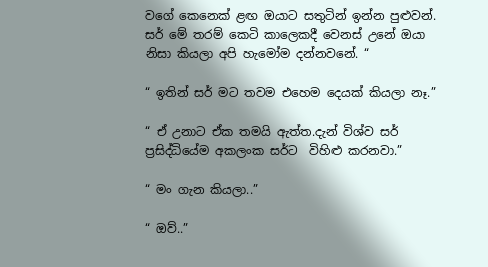වගේ කෙනෙක් ළඟ ඔයාට සතුටින් ඉන්න පුළුවන්. සර් මේ තරම් කෙටි කාලෙකදී වෙනස් උනේ ඔයා නිසා කියලා අපි හැමෝම දන්නවනේ. “

“ ඉතින් සර් මට තවම එහෙම දෙයක් කියලා නෑ.”

“ ඒ උනාට ඒක තමයි ඇත්ත.දැන් විශ්ව සර් ප්‍රසිද්ධියේම අකලංක සර්ට  විහිළු කරනවා.”

“ මං ගැන කියලා..”

“ ඔව්..”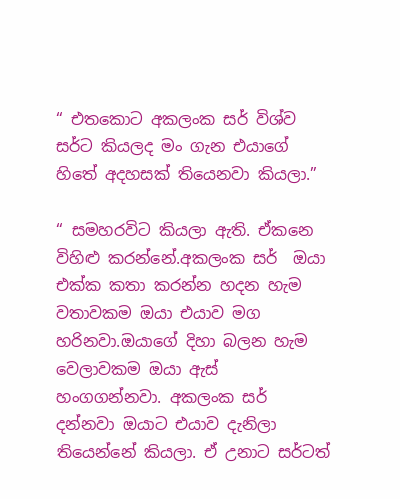“ එතකොට අකලංක සර් විශ්ව සර්ට කියලද මං ගැන එයාගේ හිතේ අදහසක් තියෙනවා කියලා.”

“ සමහරවිට කියලා ඇති. ඒකනෙ විහිළු කරන්නේ.අකලංක සර්  ඔයා එක්ක කතා කරන්න හදන හැම වතාවකම ඔයා එයාව මග හරිනවා.ඔයාගේ දිහා බලන හැම වෙලාවකම ඔයා ඇස් හංගගන්නවා. අකලංක සර් දන්නවා ඔයාට එයාව දැනිලා තියෙන්නේ කියලා. ඒ උනාට සර්ටත්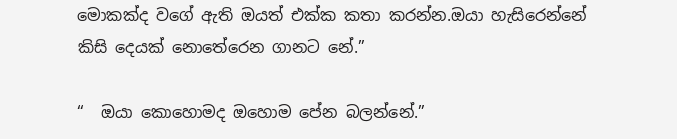මොකක්ද වගේ ඇති ඔයත් එක්ක කතා කරන්න.ඔයා හැසිරෙන්නේ කිසි දෙයක් නොතේරෙන ගානට නේ.”

“  ඔයා කොහොමද ඔහොම පේන බලන්නේ.”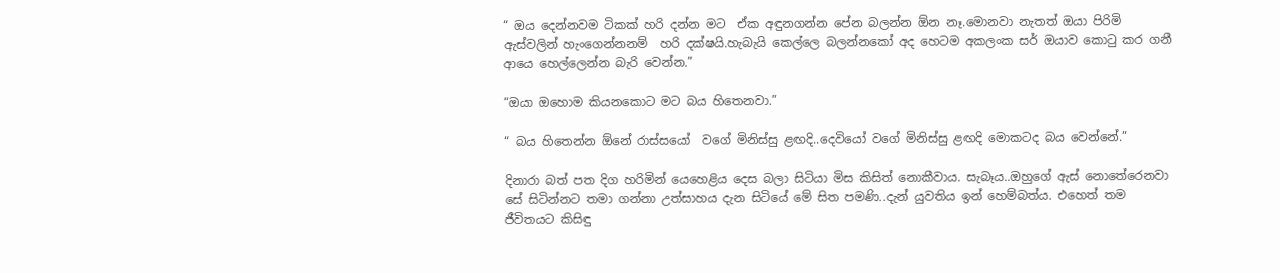“ ඔය දෙන්නවම ටිකක් හරි දන්න මට  ඒක අඳුනගන්න පේන බලන්න ඕන නෑ.මොනවා නැතත් ඔයා පිරිමි ඇස්වලින් හැංගෙන්නනම්  හරි දක්ෂයි.හැබැයි කෙල්ලෙ බලන්නකෝ අද හෙටම අකලංක සර් ඔයාව කොටු කර ගනී ආයෙ හෙල්ලෙන්න බැරි වෙන්න.”

“ඔයා ඔහොම කියනකොට මට බය හිතෙනවා.”

“ බය හිතෙන්න ඕනේ රාස්සයෝ  වගේ මිනිස්සු ළඟදි..දෙවියෝ වගේ මිනිස්සු ළඟදි මොකටද බය වෙන්නේ.”

දිනාරා බත් පත දිග හරිමින් යෙහෙළිය දෙස බලා සිටියා මිස කිසිත් නොකීවාය. සැබෑය..ඔහුගේ ඇස් නොතේරෙනවා සේ සිටින්නට තමා ගන්නා උත්සාහය දැන සිටියේ මේ සිත පමණි..දැන් යුවතිය ඉන් හෙම්බත්ය. එහෙත් තම ජීවිතයට කිසිඳු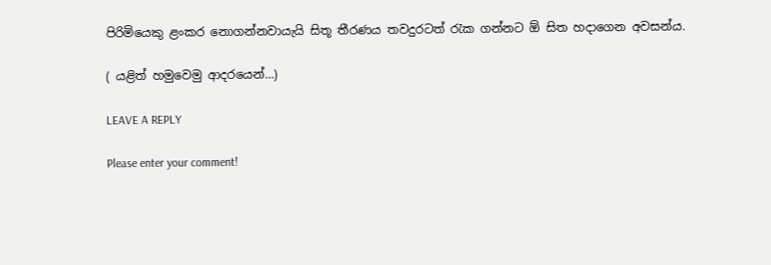පිරිමියෙකු ළංකර නොගන්නවායැයි සිතූ තීරණය තවදුරටත් රැක ගන්නට ඕ සිත හදාගෙන අවසන්ය.

( යළිත් හමුවෙමු ආදරයෙන්…)

LEAVE A REPLY

Please enter your comment!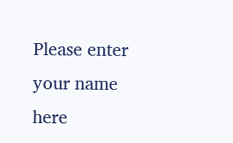Please enter your name here